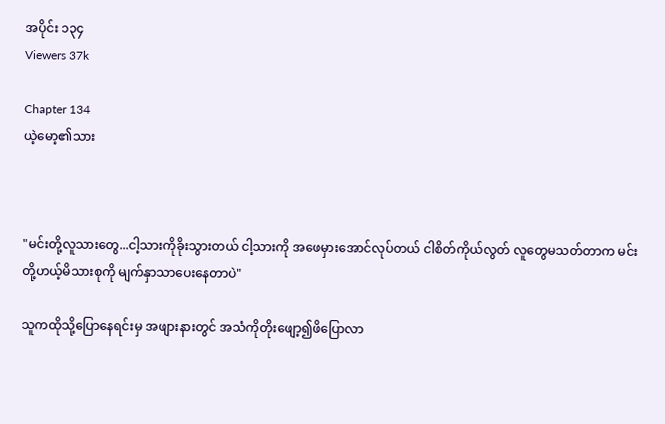အပိုင်း ၁၃၄
Viewers 37k

Chapter 134
ယဲ့မော့၏သား



"မင်းတို့လူသားတွေ...ငါ့သားကိုခိုးသွားတယ် ငါ့သားကို အဖေမှားအောင်လုပ်တယ် ငါစိတ်ကိုယ်လွတ် လူတွေမသတ်တာက မင်းတို့ဟယ့်မိသားစုကို မျက်နှာသာပေးနေတာပဲ"

သူကထိုသို့ပြောနေရင်းမှ အဖျားနားတွင် အသံကိုတိုးဖျော့၍ဖိပြောလာ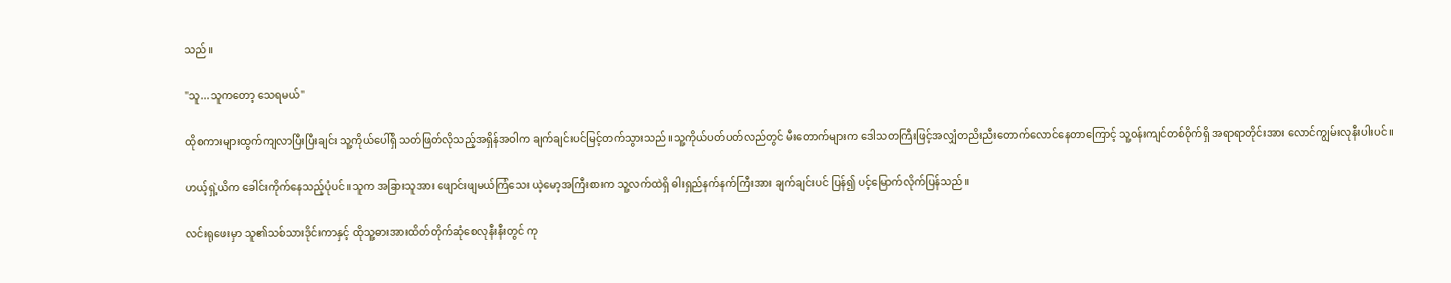သည်။

"သူ...သူကတော့ သေရမယ်"

ထိုစကားများထွက်ကျလာပြီးပြီးချင်း သူ့ကိုယ်ပေါ်ရှိ သတ်ဖြတ်လိုသည့်အရှိန်အဝါက ချက်ချင်းပင်မြင့်တက်သွားသည်။သူ့ကိုယ်ပတ်ပတ်လည်တွင် မီးတောက်များက ဒေါသတကြီးဖြင့်အလျှံတညိးညီးတောက်လောင်နေတာကြောင့် သူ့၀န်းကျင်တစ်၀ိုက်ရှိ အရာရာတိုင်းအား လောင်ကျွမ်းလုနီးပါးပင်။

ဟယ့်ရှဲ့ယိက ခေါင်းကိုက်နေသည့်ပုံပင်။သူက အခြားသူအား ဖျောင်းဖျမယ်ကြံသေး ယဲ့မော့အကြီးစားက သူ့လက်ထဲရှိ ဓါးရှည်နက်နက်ကြီးအား ချက်ချင်းပင် ပြန်၍ ပင့်မြောက်လိုက်ပြန်သည်။

လင်းရုဖေးမှာ သူ၏သစ်သားဒိုင်းကာနှင့် ထိုသူ့ဓားအားထိတ်တိုက်ဆုံစေလုနီးနီးတွင် ကု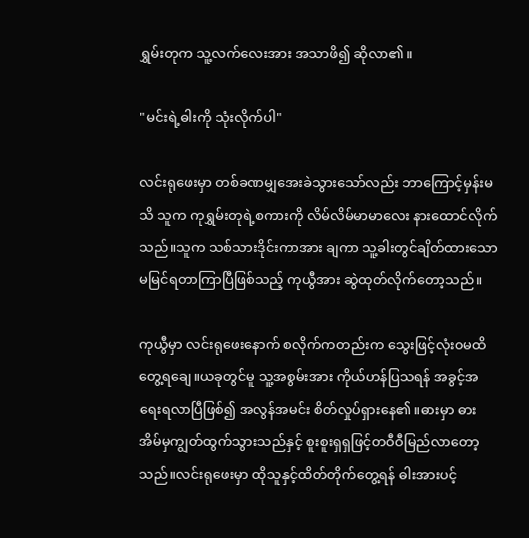ရွှမ်းတုက သူ့လက်လေးအား အသာဖိ၍ ဆိုလာ၏။

"မင်းရဲ့ဓါးကို သုံးလိုက်ပါ"

လင်းရုဖေးမှာ တစ်ခဏမျှအေးခဲသွားသော်လည်း ဘာကြောင့်မှန်းမသိ သူက ကုရွှမ်းတုရဲ့စကားကို လိမ်လိမ်မာမာလေး နားထောင်လိုက်သည်။သူက သစ်သားဒိုင်းကာအား ချကာ သူ့ခါးတွင်ချိတ်ထားသော မမြင်ရတာကြာပြီဖြစ်သည့် ကုယွီအား ဆွဲထုတ်လိုက်တော့သည်။

ကုယွီမှာ လင်းရုဖေးနောက် စလိုက်ကတည်းက သွေးဖြင့်လုံး၀မထိတွေ့ရချေ။ယခုတွင်မူ သူ့အစွမ်းအား ကိုယ်ဟန်ပြသရန် အခွင့်အရေးရလာပြီဖြစ်၍ အလွန်အမင်း စိတ်လှုပ်ရှားနေ၏။ဓားမှာ ဓားအိမ်မှကျွတ်ထွက်သွားသည်နှင့် စူးစူးရှရှဖြင့်တဝီဝီမြည်လာတော့သည်။လင်းရုဖေးမှာ ထိုသူနှင့်ထိတ်တိုက်တွေ့ရန် ဓါးအားပင့်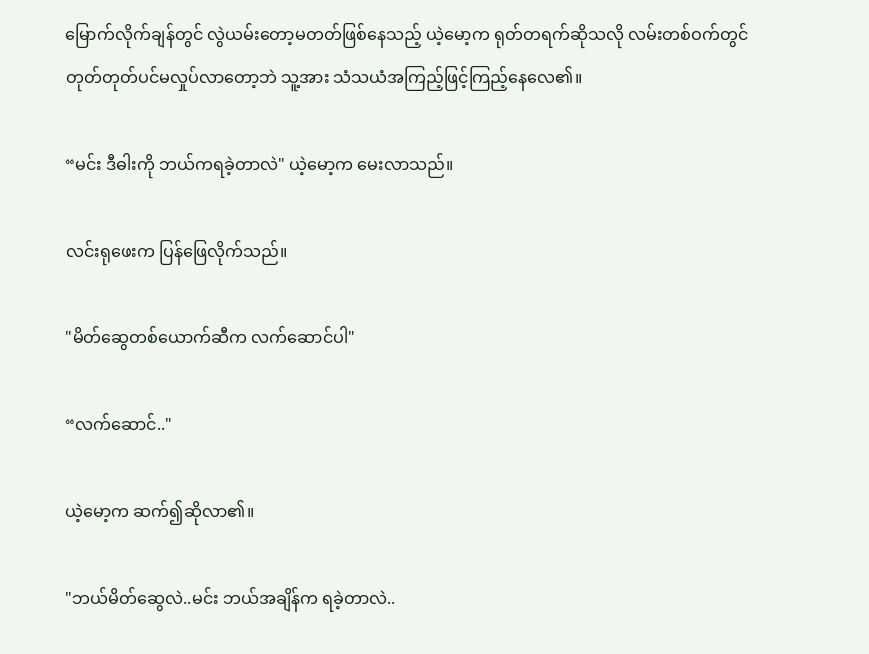မြောက်လိုက်ချန်တွင် လွဲယမ်းတော့မတတ်ဖြစ်နေသည့် ယဲ့မော့က ရုတ်တရက်ဆိုသလို လမ်းတစ်ဝက်တွင် တုတ်တုတ်ပင်မလှုပ်လာတော့ဘဲ သူ့အား သံသယံအကြည့်ဖြင့်ကြည့်နေလေ၏။

“မင်း ဒီဓါးကို ဘယ်ကရခဲ့တာလဲ" ယဲ့မော့က မေးလာသည်။

လင်းရုဖေးက ပြန်ဖြေလိုက်သည်။

"မိတ်ဆွေတစ်ယောက်ဆီက လက်ဆောင်ပါ"

“လက်ဆောင်.."

ယဲ့မော့က ဆက်၍ဆိုလာ၏။

"ဘယ်မိတ်ဆွေလဲ..မင်း ဘယ်အချိန်က ရခဲ့တာလဲ..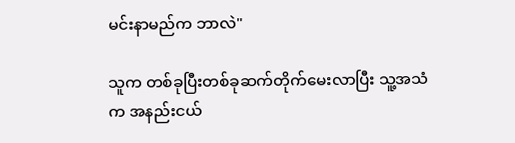မင်းနာမည်က ဘာလဲ"

သူက တစ်ခုပြီးတစ်ခုဆက်တိုက်မေးလာပြီး သူ့အသံက အနည်းငယ်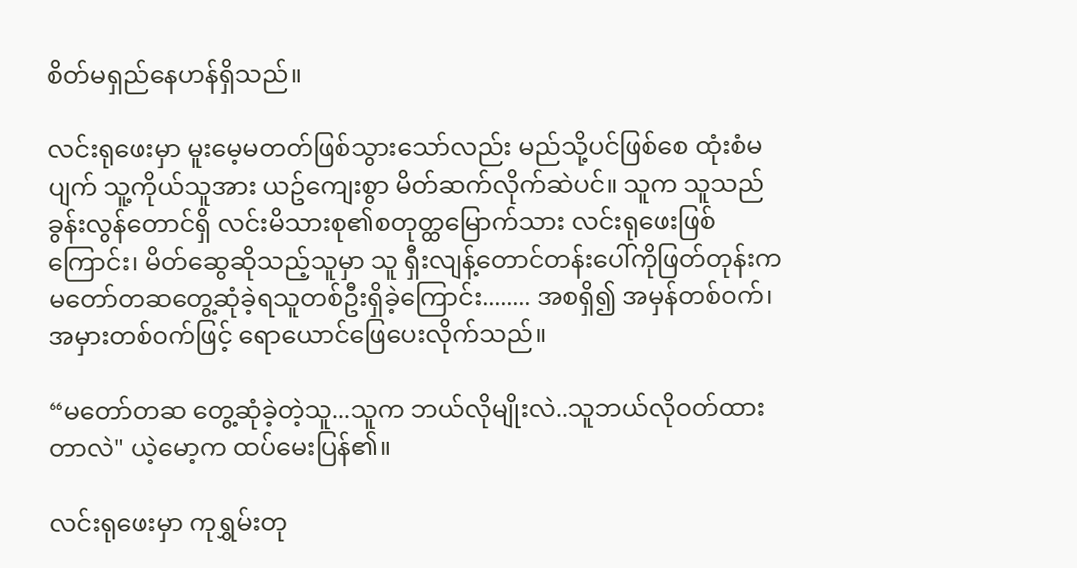စိတ်မရှည်နေဟန်ရှိသည်။

လင်းရုဖေးမှာ မူးမေ့မတတ်ဖြစ်သွားသော်လည်း မည်သို့ပင်ဖြစ်စေ ထုံးစံမပျက် သူ့ကိုယ်သူအား ယဥ်ကျေးစွာ မိတ်ဆက်လိုက်ဆဲပင်။ သူက သူသည် ခွန်းလွန်တောင်ရှိ လင်းမိသားစု၏စတုတ္ထမြောက်သား လင်းရုဖေးဖြစ်ကြောင်း၊ မိတ်ဆွေဆိုသည့်သူမှာ သူ ရှီးလျန့်တောင်တန်းပေါ်ကိုဖြတ်တုန်းက မတော်တဆတွေ့ဆုံခဲ့ရသူတစ်ဦးရှိခဲ့ကြောင်း........ အစရှိ၍ အမှန်တစ်၀က်၊ အမှားတစ်၀က်ဖြင့် ရောယောင်ဖြေပေးလိုက်သည်။

“မတော်တဆ တွေ့ဆုံခဲ့တဲ့သူ...သူက ဘယ်လိုမျိုးလဲ..သူဘယ်လိုဝတ်ထားတာလဲ" ယဲ့မော့က ထပ်မေးပြန်၏။

လင်းရုဖေးမှာ ကုရွှမ်းတု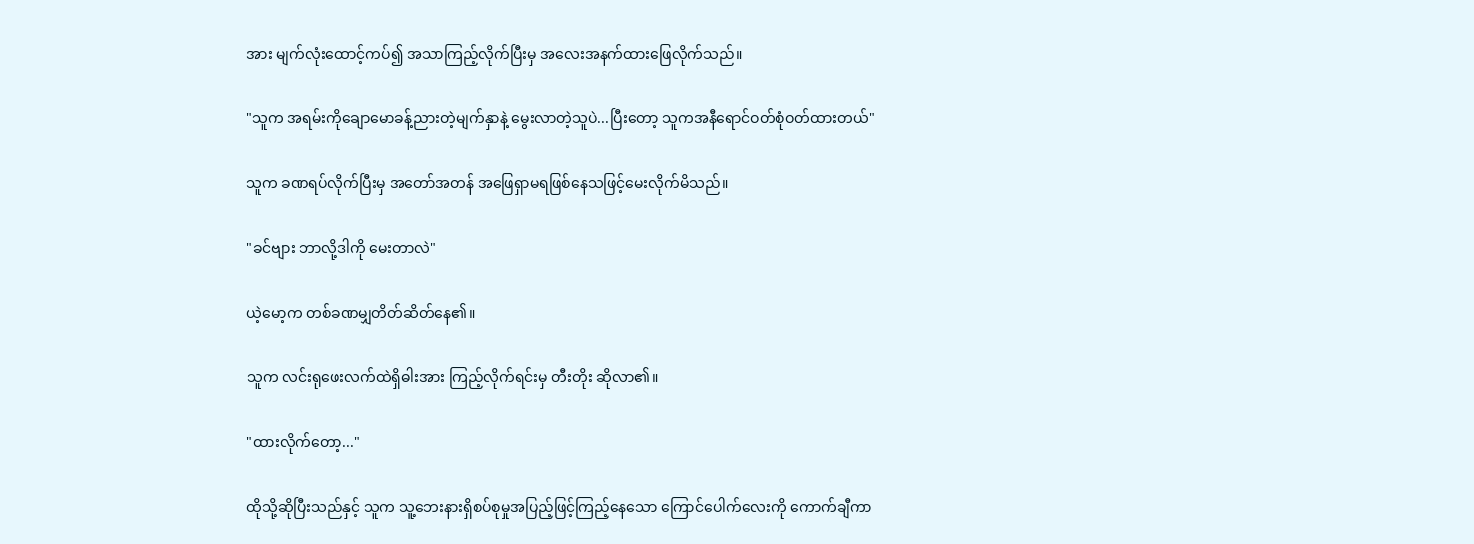အား မျက်လုံးထောင့်ကပ်၍ အသာကြည့်လိုက်ပြီးမှ အလေးအနက်ထားဖြေလိုက်သည်။

"သူက အရမ်းကိုချောမောခန့်ညားတဲ့မျက်နှာနဲ့ မွေးလာတဲ့သူပဲ...ပြီးတော့ သူကအနီရောင်ဝတ်စုံဝတ်ထားတယ်"

သူက ခဏရပ်လိုက်ပြီးမှ အတော်အတန် အဖြေရှာမရဖြစ်နေသဖြင့်မေးလိုက်မိသည်။

"ခင်ဗျား ဘာလို့ဒါကို မေးတာလဲ"

ယဲ့မော့က တစ်ခဏမျှတိတ်ဆိတ်နေ၏။

သူက လင်းရုဖေးလက်ထဲရှိဓါးအား ကြည့်လိုက်ရင်းမှ တီးတိုး ဆိုလာ၏။

"ထားလိုက်တော့..."

ထိုသို့ဆိုပြီးသည်နှင့် သူက သူ့ဘေးနားရှိစပ်စုမှုအပြည့်ဖြင့်ကြည့်နေသော ကြောင်ပေါက်လေးကို ကောက်ချီကာ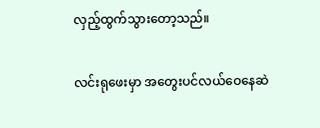လှည့်ထွက်သွားတော့သည်။

လင်းရုဖေးမှာ အတွေးပင်လယ်ဝေနေဆဲ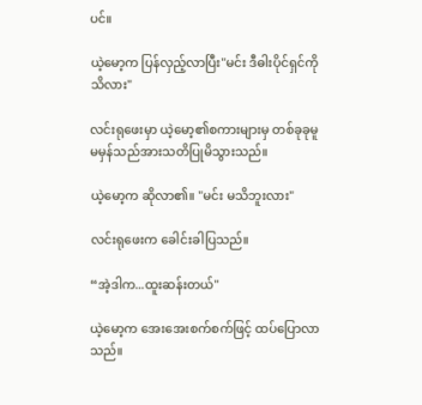ပင်။

ယဲ့မော့က ပြန်လှည့်လာပြီး"မင်း ဒီဓါးပိုင်ရှင်ကို သိလား"

လင်းရုဖေးမှာ ယဲ့မော့၏စကားများမှ တစ်ခုခုမူမမှန်သည်အားသတိပြုမိသွားသည်။

ယဲ့မော့က ဆိုလာ၏။ "မင်း မသိဘူးလား"

လင်းရုဖေးက ခေါင်းခါပြသည်။

“အဲ့ဒါက...ထူးဆန်းတယ်"

ယဲ့မော့က အေးအေးစက်စက်ဖြင့် ထပ်ပြောလာသည်။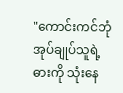"ကောင်းကင်ဘုံအုပ်ချုပ်သူရဲ့ဓားကို သုံးနေ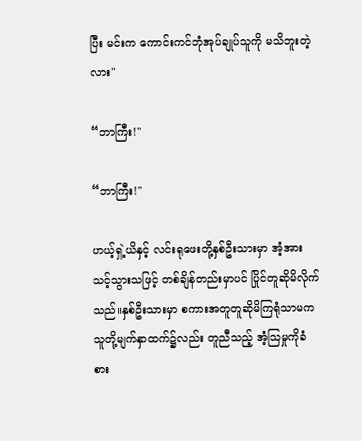ပြီး မင်းက ကောင်းကင်ဘုံအုပ်ချုပ်သူကို မသိဘူးတဲ့လား"

“ဘာကြီး!"

“ဘာကြီး!"

ဟယ့်ရှဲ့ယိနှင့် လင်းရုဖေးတို့နှစ်ဦးသားမှာ အံ့အားသင့်သွားသဖြင့် တစ်ချိန်တည်းမှာပင် ပြိုင်တူဆိုမိလိုက်သည်။နှစ်ဦးသားမှာ စကားအတူတူဆိုမိကြရုံသာမက သူတို့မျက်နှာထက်၌လည်း တူညီသည့် အံ့သြမှုကိုခံစား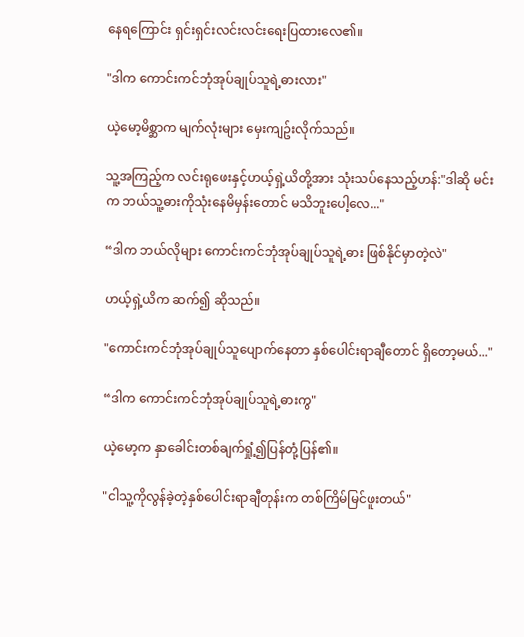နေရကြောင်း ရှင်းရှင်းလင်းလင်းရေးပြထားလေ၏။

"ဒါက ကောင်းကင်ဘုံအုပ်ချုပ်သူရဲ့ဓားလား"

ယဲ့မော့မိစ္ဆာက မျက်လုံးများ မှေးကျဥ်းလိုက်သည်။

သူ့အကြည့်က လင်းရုဖေးနှင့်ဟယ့်ရှဲ့ယိတို့အား သုံးသပ်နေသည့်ဟန်:"ဒါဆို မင်းက ဘယ်သူ့ဓားကိုသုံးနေမိမှန်းတောင် မသိဘူးပေါ့လေ..."

“ဒါက ဘယ်လိုများ ကောင်းကင်ဘုံအုပ်ချုပ်သူရဲ့ဓား ဖြစ်နိုင်မှာတဲ့လဲ"

ဟယ့်ရှဲ့ယိက ဆက်၍ ဆိုသည်။

"ကောင်းကင်ဘုံအုပ်ချုပ်သူပျောက်နေတာ နှစ်ပေါင်းရာချီတောင် ရှိတော့မယ်..."

“ဒါက ကောင်းကင်ဘုံအုပ်ချုပ်သူရဲ့ဓားကွ"

ယဲ့မော့က နှာခေါင်းတစ်ချက်ရှုံ့၍ပြန်တုံ့ပြန်၏။

"ငါသူ့ကိုလွန်ခဲ့တဲ့နှစ်ပေါင်းရာချီတုန်းက တစ်ကြိမ်မြင်ဖူးတယ်"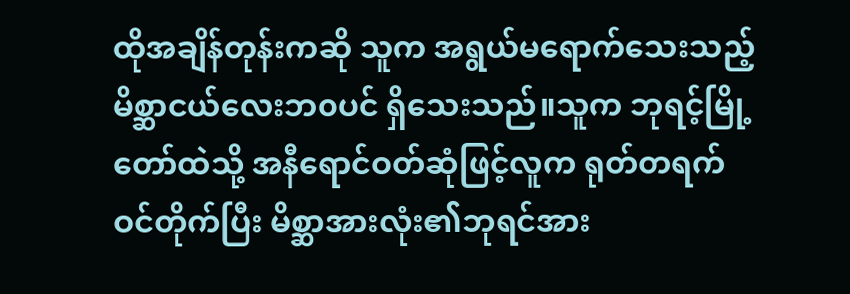ထိုအချိန်တုန်းကဆို သူက အရွယ်မရောက်သေးသည့် မိစ္ဆာငယ်လေးဘ၀ပင် ရှိသေးသည်။သူက ဘုရင့်မြို့တော်ထဲသို့ အနီရောင်ဝတ်ဆုံဖြင့်လူက ရုတ်တရက်ဝင်တိုက်ပြီး မိစ္ဆာအားလုံး၏ဘုရင်အား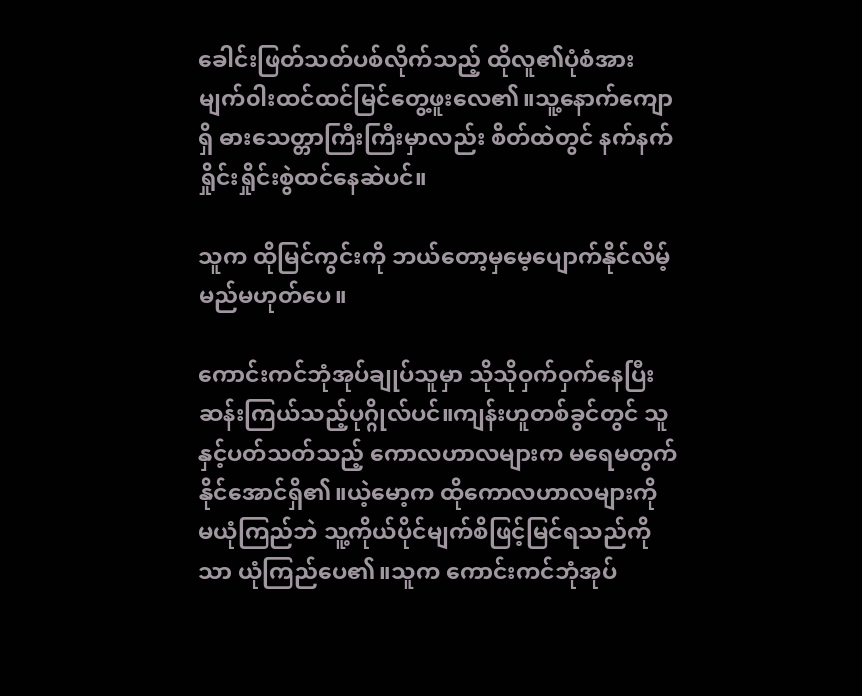ခေါင်းဖြတ်သတ်ပစ်လိုက်သည့် ထိုလူ၏ပုံစံအား မျက်၀ါးထင်ထင်မြင်တွေ့ဖူးလေ၏။သူ့နောက်ကျောရှိ ဓားသေတ္တာကြီးကြီးမှာလည်း စိတ်ထဲတွင် နက်နက်ရှိုင်းရှိုင်းစွဲထင်နေဆဲပင်။

သူက ထိုမြင်ကွင်းကို ဘယ်တော့မှမေ့ပျောက်နိုင်လိမ့်မည်မဟုတ်ပေ။

ကောင်းကင်ဘုံအုပ်ချုပ်သူမှာ သိုသိုဝှက်ဝှက်နေပြီး ဆန်းကြယ်သည့်ပုဂ္ဂိုလ်ပင်။ကျန်းဟူတစ်ခွင်တွင် သူနှင့်ပတ်သတ်သည့် ကောလဟာလများက မရေမတွက်နိုင်အောင်ရှိ၏။ယဲ့မော့က ထိုကောလဟာလများကို မယုံကြည်ဘဲ သူ့ကိုယ်ပိုင်မျက်စိဖြင့်မြင်ရသည်ကိုသာ ယုံကြည်ပေ၏။သူက ကောင်းကင်ဘုံအုပ်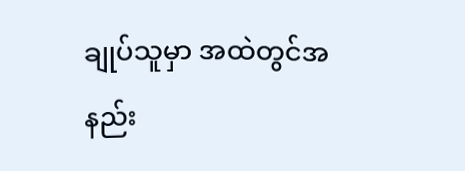ချုပ်သူမှာ အထဲတွင်အနည်း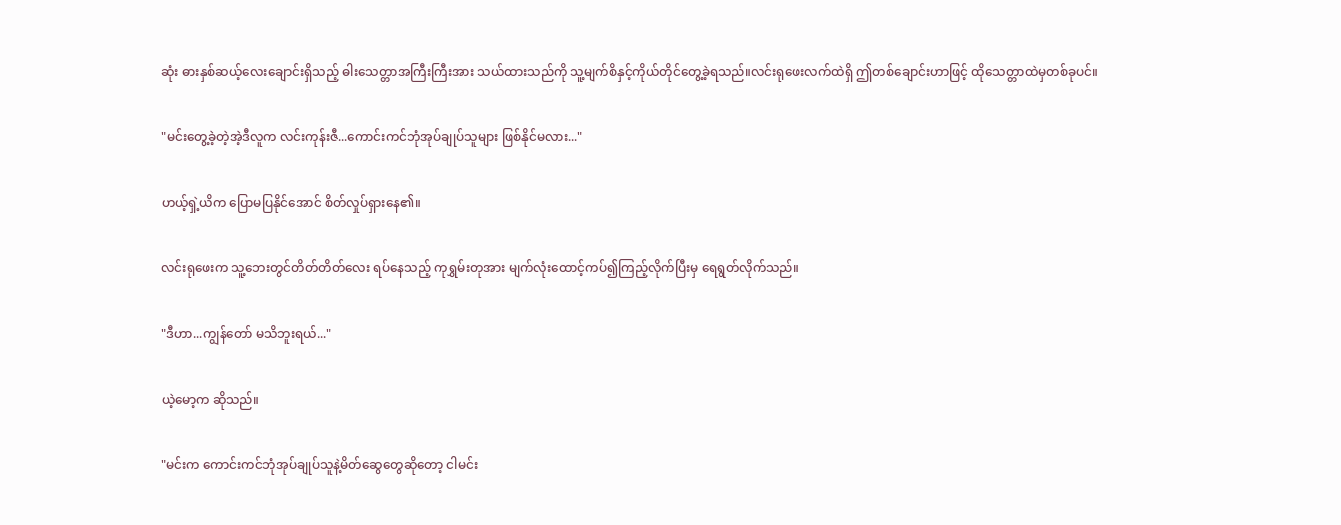ဆုံး ဓားနှစ်ဆယ့်လေးချောင်းရှိသည့် ဓါးသေတ္တာအကြီးကြီးအား သယ်ထားသည်ကို သူ့မျက်စိနှင့်ကိုယ်တိုင်တွေ့ခဲ့ရသည်။လင်းရုဖေးလက်ထဲရှိ ဤတစ်ချောင်းဟာဖြင့် ထိုသေတ္တာထဲမှတစ်ခုပင်။

"မင်းတွေ့ခဲ့တဲ့အဲ့ဒီလူက လင်းကုန်းဇီ...ကောင်းကင်ဘုံအုပ်ချုပ်သူများ ဖြစ်နိုင်မလား..."

ဟယ့်ရှဲ့ယိက ပြောမပြနိုင်အောင် စိတ်လှုပ်ရှားနေ၏။

လင်းရုဖေးက သူ့ဘေးတွင်တိတ်တိတ်လေး ရပ်နေသည့် ကုရွှမ်းတုအား မျက်လုံးထောင့်ကပ်၍ကြည့်လိုက်ပြီးမှ ရေရွတ်လိုက်သည်။

"ဒီဟာ...ကျွန်တော် မသိဘူးရယ်..."

ယဲ့မော့က ဆိုသည်။

"မင်းက ကောင်းကင်ဘုံအုပ်ချုပ်သူနဲ့မိတ်ဆွေတွေဆိုတော့ ငါမင်း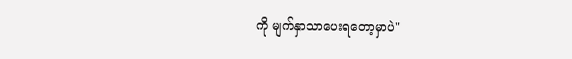ကို မျက်နှာသာပေးရတော့မှာပဲ"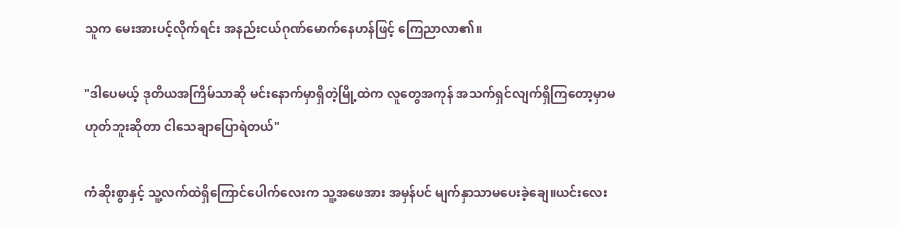သူက မေးအားပင့်လိုက်ရင်း အနည်းငယ်ဂုဏ်မောက်နေဟန်ဖြင့် ကြေညာလာ၏။

"ဒါပေမယ့် ဒုတိယအကြိမ်သာဆို မင်းနောက်မှာရှိတဲ့မြို့ထဲက လူတွေအကုန် အသက်ရှင်လျက်ရှိကြတော့မှာမဟုတ်ဘူးဆိုတာ ငါသေချာပြောရဲတယ်"

ကံဆိုးစွာနှင့် သူ့လက်ထဲရှိကြောင်ပေါက်လေးက သူ့အဖေအား အမှန်ပင် မျက်နှာသာမပေးခဲ့ချေ။ယင်းလေး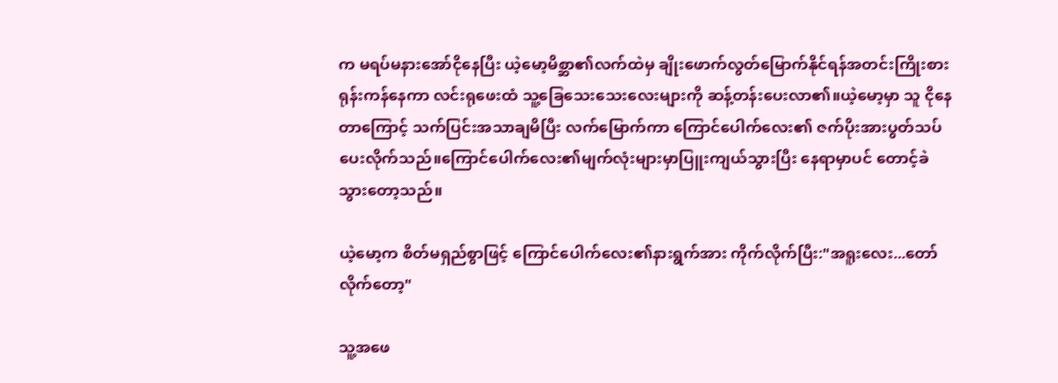က မရပ်မနားအော်ငိုနေပြီး ယဲ့မော့မိစ္ဆာ၏လက်ထဲမှ ချိုးဖောက်လွတ်မြောက်နိုင်ရန်အတင်းကြိုးစားရုန်းကန်နေကာ လင်းရုဖေးထံ သူ့ခြေသေးသေးလေးများကို ဆန့်တန်းပေးလာ၏။ယဲ့မော့မှာ သူ ငိုနေတာကြောင့် သက်ပြင်းအသာချမိပြီး လက်မြောက်ကာ ကြောင်ပေါက်လေး၏ ဇက်ပိုးအားပွတ်သပ်ပေးလိုက်သည်။ကြောင်ပေါက်လေး၏မျက်လုံးများမှာပြူးကျယ်သွားပြီး နေရာမှာပင် တောင့်ခဲသွားတော့သည်။

ယဲ့မော့က စိတ်မရှည်စွာဖြင့် ကြောင်ပေါက်လေး၏နားရွက်အား ကိုက်လိုက်ပြီး:"အရူးလေး...တော်လိုက်တော့"

သူ့အဖေ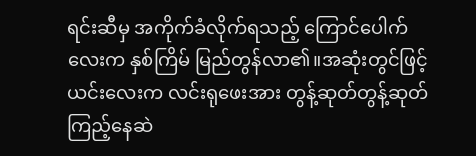ရင်းဆီမှ အကိုက်ခံလိုက်ရသည့် ကြောင်ပေါက်လေးက နှစ်ကြိမ် မြည်တွန်လာ၏။အဆုံးတွင်ဖြင့် ယင်းလေးက လင်းရုဖေးအား တွန့်ဆုတ်တွန့်ဆုတ်ကြည့်နေဆဲ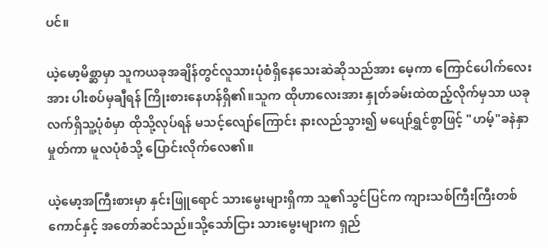ပင်။

ယဲ့မော့မိစ္ဆာမှာ သူကယခုအချိန်တွင်လူသားပုံစံရှိနေသေးဆဲဆိုသည်အား မေ့ကာ ကြောင်ပေါက်လေးအား ပါးစပ်မှချီရန် ကြိုးစားနေဟန်ရှိ၏။သူက ထိုဟာလေးအား နှုတ်ခမ်းထဲထည့်လိုက်မှသာ ယခုလက်ရှိသူ့ပုံစံမှာ ထိုသို့လုပ်ရန် မသင့်လျော်ကြောင်း နားလည်သွား၍ မပျော်ရွှင်စွာဖြင့် "ဟမ့်"ခနဲနှာမှုတ်ကာ မူလပုံစံသို့ ပြောင်းလိုက်လေ၏။

ယဲ့မော့အကြီးစားမှာ နှင်းဖြူရောင် သားမွေးများရှိကာ သူ၏သွင်ပြင်က ကျားသစ်ကြီးကြီးတစ်ကောင်နှင့် အတော်ဆင်သည်။သို့သော်ငြား သားမွေးများက ရှည်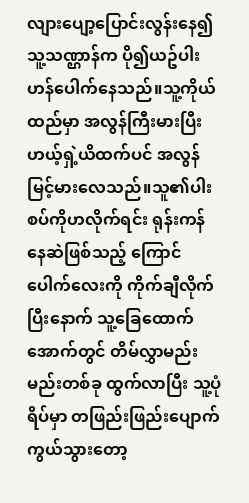လျားပျော့ပြောင်းလွန်းနေ၍ သူ့သဏ္ဌာန်က ပို၍ယဥ်ပါးဟန်ပေါက်နေသည်။သူ့ကိုယ်ထည်မှာ အလွန်ကြီးမားပြီး ဟယ့်ရှဲ့ယိထက်ပင် အလွန်မြင့်မားလေသည်။သူ၏ပါးစပ်ကိုဟလိုက်ရင်း ရုန်းကန်နေဆဲဖြစ်သည့် ကြောင်ပေါက်လေးကို ကိုက်ချီလိုက်ပြီးနောက် သူ့ခြေထောက်အောက်တွင် တိမ်လွှာမည်းမည်းတစ်ခု ထွက်လာပြီး သူ့ပုံရိပ်မှာ တဖြည်းဖြည်းပျောက်ကွယ်သွားတော့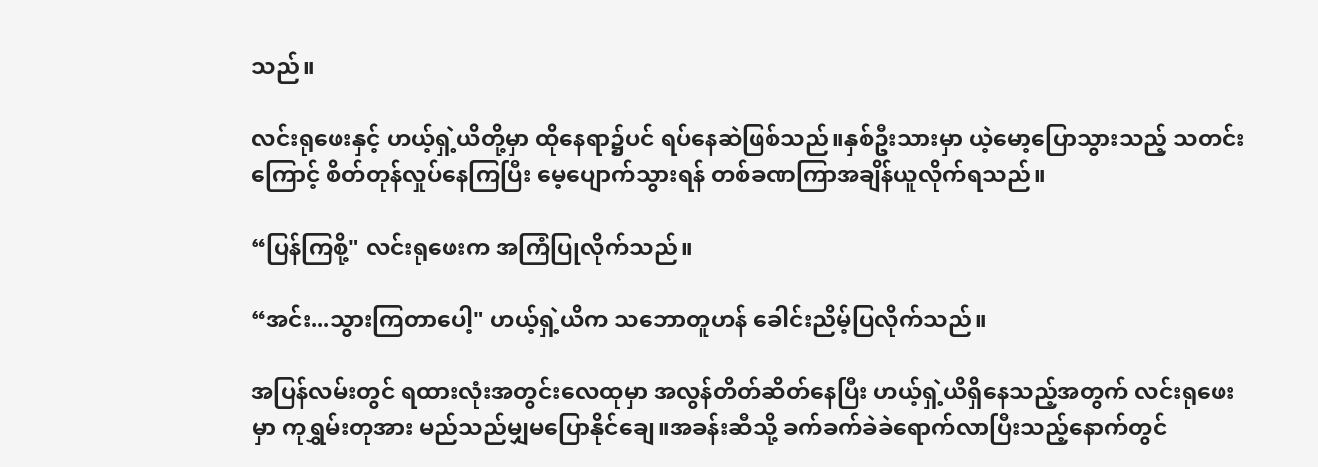သည်။

လင်းရုဖေးနှင့် ဟယ့်ရှဲ့ယိတို့မှာ ထိုနေရာ၌ပင် ရပ်နေဆဲဖြစ်သည်။နှစ်ဦးသားမှာ ယဲ့မော့ပြောသွားသည့် သတင်းကြောင့် စိတ်တုန်လှုပ်နေကြပြီး မေ့ပျောက်သွားရန် တစ်ခဏကြာအချိန်ယူလိုက်ရသည်။

“ပြန်ကြစို့" လင်းရုဖေးက အကြံပြုလိုက်သည်။

“အင်း...သွားကြတာပေါ့" ဟယ့်ရှဲ့ယိက သဘောတူဟန် ခေါင်းညိမ့်ပြလိုက်သည်။

အပြန်လမ်းတွင် ရထားလုံးအတွင်းလေထုမှာ အလွန်တိတ်ဆိတ်နေပြီး ဟယ့်ရှဲ့ယိရှိနေသည့်အတွက် လင်းရုဖေးမှာ ကုရွှမ်းတုအား မည်သည်မျှမပြောနိုင်ချေ။အခန်းဆီသို့ ခက်ခက်ခဲခဲရောက်လာပြီးသည့်နောက်တွင်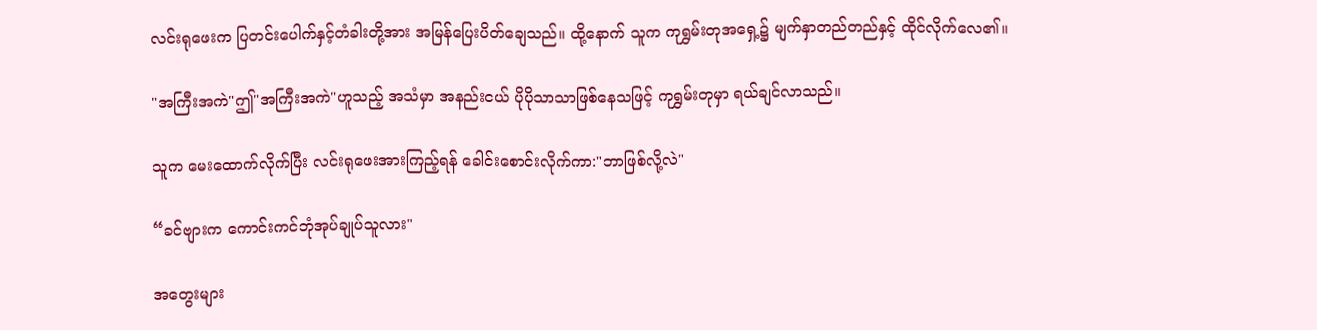လင်းရုဖေးက ပြတင်းပေါက်နှင့်တံခါးတို့အား အမြန်ပြေးပိတ်ချေသည်။ ထို့နောက် သူက ကုရွှမ်းတုအရှေ့၌ မျက်နှာတည်တည်နှင့် ထိုင်လိုက်လေ၏။

"အကြီးအကဲ"ဤ"အကြီးအကဲ"ဟူသည့် အသံမှာ အနည်းငယ် ပိုပိုသာသာဖြစ်နေသဖြင့် ကုရွှမ်းတုမှာ ရယ်ချင်လာသည်။

သူက မေးထောက်လိုက်ပြီး လင်းရုဖေးအားကြည့်ရန် ခေါင်းစောင်းလိုက်ကာ:"ဘာဖြစ်လို့လဲ"

“ခင်ဗျားက ကောင်းကင်ဘုံအုပ်ချုပ်သူလား"

အတွေးများ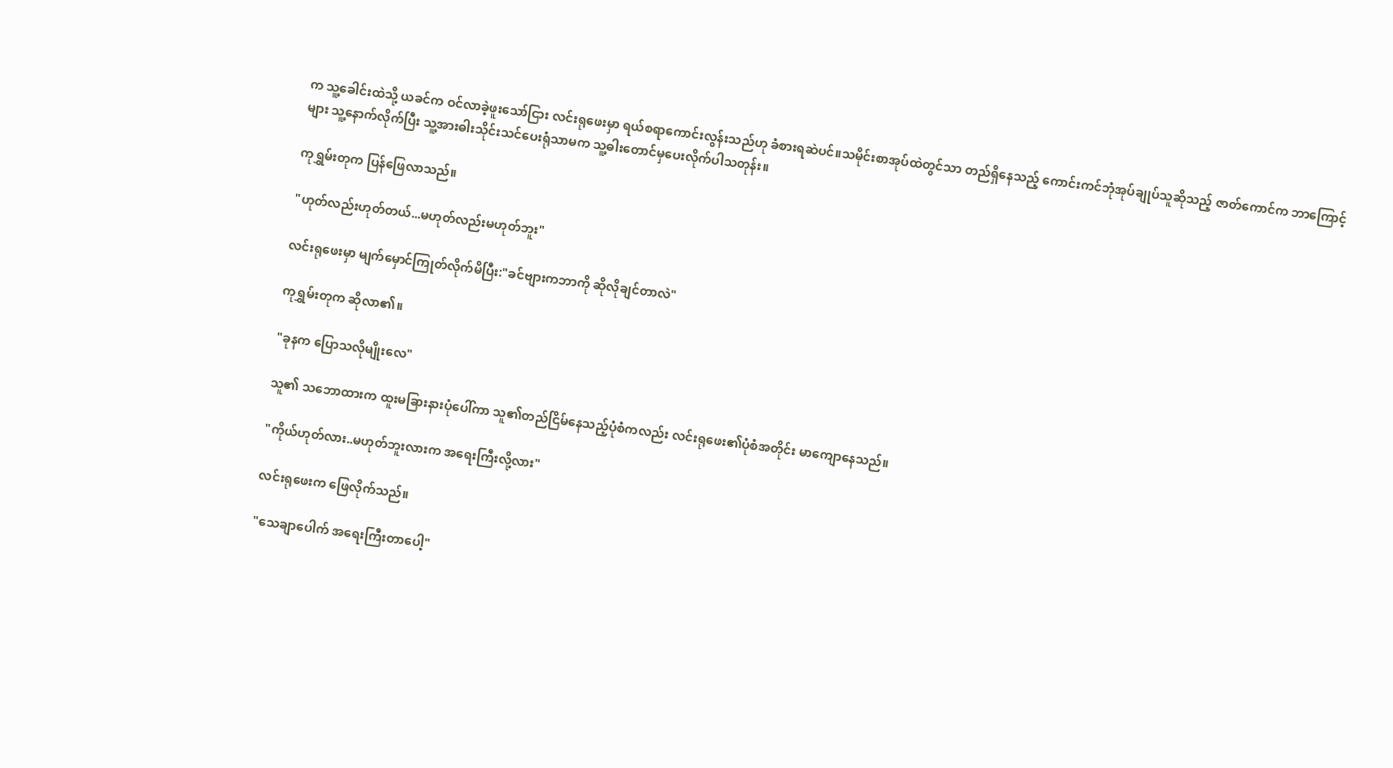က သူ့ခေါင်းထဲသို့ ယခင်က ဝင်လာခဲ့ဖူးသော်ငြား လင်းရုဖေးမှာ ရယ်စရာကောင်းလွန်းသည်ဟု ခံစားရဆဲပင်။သမိုင်းစာအုပ်ထဲတွင်သာ တည်ရှိနေသည့် ကောင်းကင်ဘုံအုပ်ချုပ်သူဆိုသည့် ဇာတ်ကောင်က ဘာကြောင့်များ သူ့နောက်လိုက်ပြီး သူ့အားဓါးသိုင်းသင်ပေးရုံသာမက သူ့ဓါးတောင်မှပေးလိုက်ပါသတုန်း။

ကုရွှမ်းတုက ပြန်ဖြေလာသည်။

"ဟုတ်လည်းဟုတ်တယ်...မဟုတ်လည်းမဟုတ်ဘူး"

လင်းရုဖေးမှာ မျက်မှောင်ကြုတ်လိုက်မိပြီး:"ခင်ဗျားကဘာကို ဆိုလိုချင်တာလဲ"

ကုရွှမ်းတုက ဆိုလာ၏။

"ခုနက ပြောသလိုမျိုးလေ"

သူ၏ သဘောထားက ထူးမခြားနားပုံပေါ်ကာ သူ၏တည်ငြိမ်နေသည့်ပုံစံကလည်း လင်းရုဖေး၏ပုံစံအတိုင်း မာကျောနေသည်။

"ကိုယ်ဟုတ်လား..မဟုတ်ဘူးလားက အရေးကြီးလို့လား"

လင်းရုဖေးက ဖြေလိုက်သည်။

"သေချာပေါက် အရေးကြီးတာပေါ့"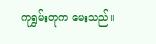ကုရွှမ်းတုက မေးသည်။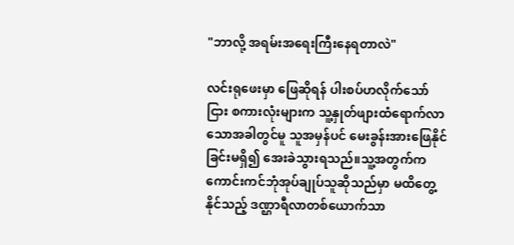"ဘာလို့ အရမ်းအရေးကြီးနေရတာလဲ"

လင်းရုဖေးမှာ ဖြေဆိုရန် ပါးစပ်ဟလိုက်သော်ငြား စကားလုံးများက သူ့နှုတ်ဖျားထံရောက်လာသောအခါတွင်မူ သူအမှန်ပင် မေးခွန်းအားဖြေနိုင်ခြင်းမရှိ၍ အေးခဲသွားရသည်။သူ့အတွက်က ကောင်းကင်ဘုံအုပ်ချုပ်သူဆိုသည်မှာ မထိတွေ့နိုင်သည့် ဒဏ္ဌာရီလာတစ်ယောက်သာ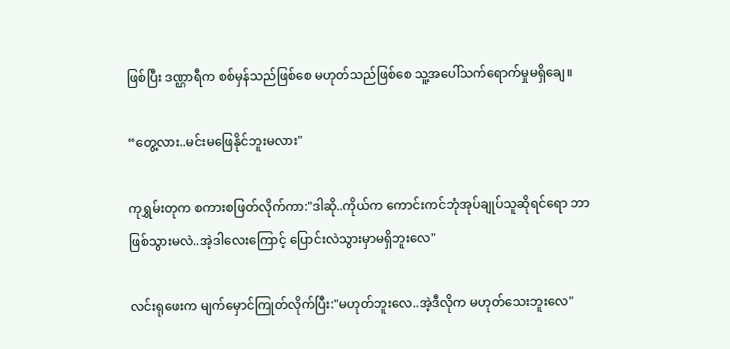ဖြစ်ပြီး ဒဏ္ဌာရီက စစ်မှန်သည်ဖြစ်စေ မဟုတ်သည်ဖြစ်စေ သူ့အပေါ်သက်ရောက်မှုမရှိချေ။

“တွေ့လား..မင်းမဖြေနိုင်ဘူးမလား"

ကုရွှမ်းတုက စကားစဖြတ်လိုက်ကာ:"ဒါဆို..ကိုယ်က ကောင်းကင်ဘုံအုပ်ချုပ်သူဆိုရင်ရော ဘာဖြစ်သွားမလဲ..အဲ့ဒါလေးကြောင့် ပြောင်းလဲသွားမှာမရှိဘူးလေ"

လင်းရုဖေးက မျက်မှောင်ကြုတ်လိုက်ပြီး:"မဟုတ်ဘူးလေ..အဲ့ဒီလိုက မဟုတ်သေးဘူးလေ"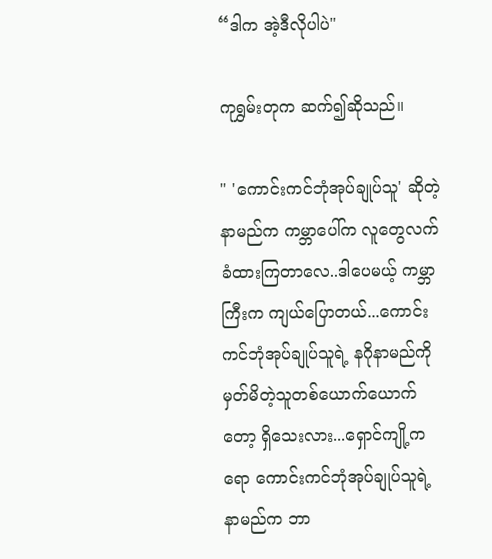“ဒါက အဲ့ဒီလိုပါပဲ"

ကုရွှမ်းတုက ဆက်၍ဆိုသည်။

" 'ကောင်းကင်ဘုံအုပ်ချုပ်သူ' ဆိုတဲ့ နာမည်က ကမ္ဘာပေါ်က လူတွေလက်ခံထားကြတာလေ..ဒါပေမယ့် ကမ္ဘာကြီးက ကျယ်ပြောတယ်...ကောင်းကင်ဘုံအုပ်ချုပ်သူရဲ့ နဂိုနာမည်ကို မှတ်မိတဲ့သူတစ်ယောက်ယောက်တော့ ရှိသေးလား...ရှောင်ကျို့ကရော ကောင်းကင်ဘုံအုပ်ချုပ်သူရဲ့ နာမည်က ဘာ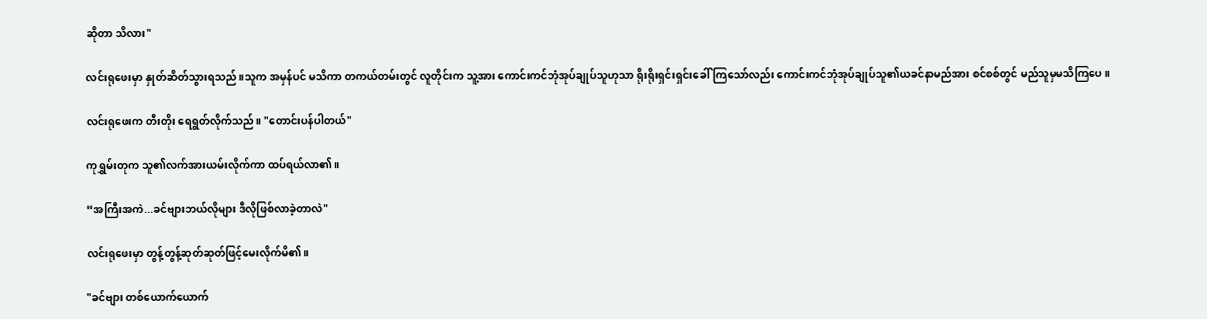ဆိုတာ သိလား"

လင်းရုဖေးမှာ နှုတ်ဆိတ်သွားရသည်။သူက အမှန်ပင် မသိကာ တကယ်တမ်းတွင် လူတိုင်းက သူ့အား ကောင်းကင်ဘုံအုပ်ချုပ်သူဟုသာ ရိုးရိုးရှင်းရှင်းခေါ်ကြသော်လည်း ကောင်းကင်ဘုံအုပ်ချုပ်သူ၏ယခင်နာမည်အား စင်စစ်တွင် မည်သူမှမသိကြပေ။

လင်းရုဖေးက တီးတိုး ရေရွတ်လိုက်သည်။ "တောင်းပန်ပါတယ်"

ကုရွှမ်းတုက သူ၏လက်အားယမ်းလိုက်ကာ ထပ်ရယ်လာ၏။

“အကြီးအကဲ...ခင်ဗျားဘယ်လိုများ ဒီလိုဖြစ်လာခဲ့တာလဲ"

လင်းရုဖေးမှာ တွန့်တွန့်ဆုတ်ဆုတ်ဖြင့်မေးလိုက်မိ၏။

"ခင်ဗျား တစ်ယောက်ယောက်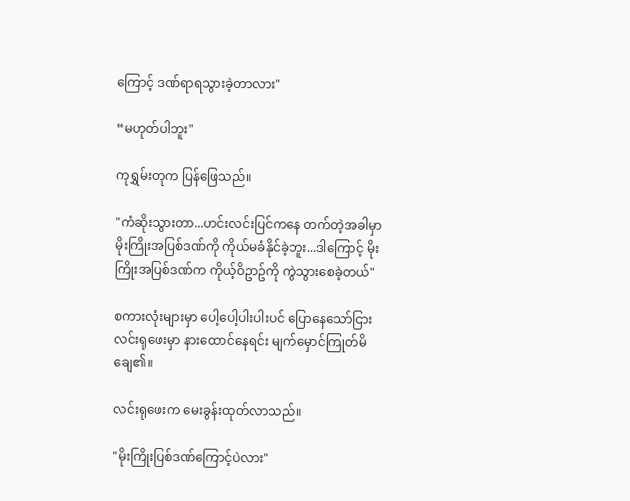ကြောင့် ဒဏ်ရာရသွားခဲ့တာလား"

“မဟုတ်ပါဘူး"

ကုရွှမ်းတုက ပြန်ဖြေသည်။

"ကံဆိုးသွားတာ...ဟင်းလင်းပြင်ကနေ တက်တဲ့အခါမှာ မိုးကြိုးအပြစ်ဒဏ်ကို ကိုယ်မခံနိုင်ခဲ့ဘူး...ဒါကြောင့် မိုးကြိုးအပြစ်ဒဏ်က ကိုယ့်ဝိဥာဥ်ကို ကွဲသွားစေခဲ့တယ်"

စကားလုံးများမှာ ပေါ့ပေါ့ပါးပါးပင် ပြောနေသော်ငြား လင်းရုဖေးမှာ နားထောင်နေရင်း မျက်မှောင်ကြုတ်မိချေ၏။

လင်းရုဖေးက မေးခွန်းထုတ်လာသည်။

"မိုးကြိုးပြစ်ဒဏ်ကြောင့်ပဲလား"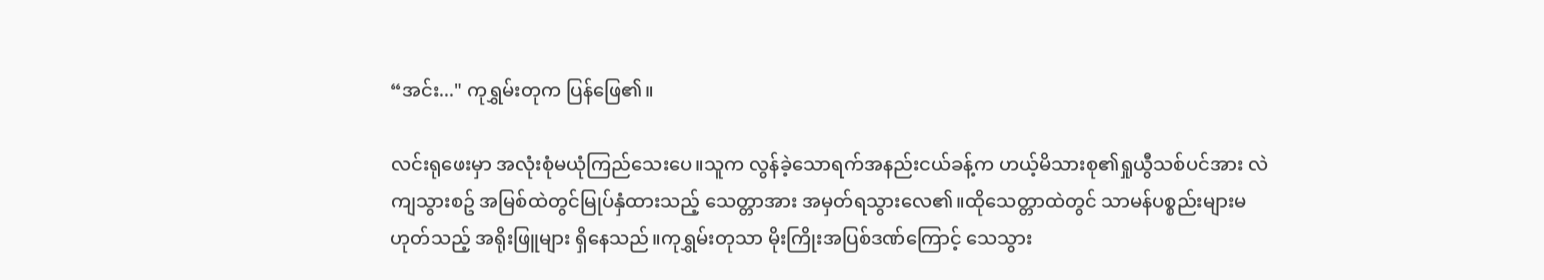“အင်း..." ကုရွှမ်းတုက ပြန်ဖြေ၏။

လင်းရုဖေးမှာ အလုံးစုံမယုံကြည်သေးပေ။သူက လွန်ခဲ့သောရက်အနည်းငယ်ခန့်က ဟယ့်မိသားစု၏ရှုယွီသစ်ပင်အား လဲကျသွားစဥ် အမြစ်ထဲတွင်မြုပ်နှံထားသည့် သေတ္တာအား အမှတ်ရသွားလေ၏။ထိုသေတ္တာထဲတွင် သာမန်ပစ္စည်းများမဟုတ်သည့် အရိုးဖြူများ ရှိနေသည်။ကုရွှမ်းတုသာ မိုးကြိုးအပြစ်ဒဏ်ကြောင့် သေသွား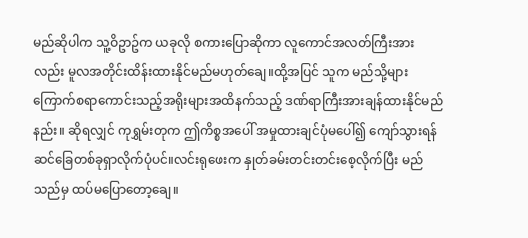မည်ဆိုပါက သူ့ဝိဥာဥ်က ယခုလို စကားပြောဆိုကာ လူကောင်အလတ်ကြီးအားလည်း မူလအတိုင်းထိန်းထားနိုင်မည်မဟုတ်ချေ။ထို့အပြင် သူက မည်သို့များ ကြောက်စရာကောင်းသည့်အရိုးများအထိနက်သည့် ဒဏ်ရာကြီးအားချန်ထားနိုင်မည်နည်း။ ဆိုရလျှင် ကုရွှမ်းတုက ဤကိစ္စအပေါ် အမှုထားချင်ပုံမပေါ်၍ ကျော်သွားရန် ဆင်ခြေတစ်ခုရှာလိုက်ပုံပင်။လင်းရုဖေးက နှုတ်ခမ်းတင်းတင်းစေ့လိုက်ပြီး မည်သည်မှ ထပ်မပြောတော့ချေ။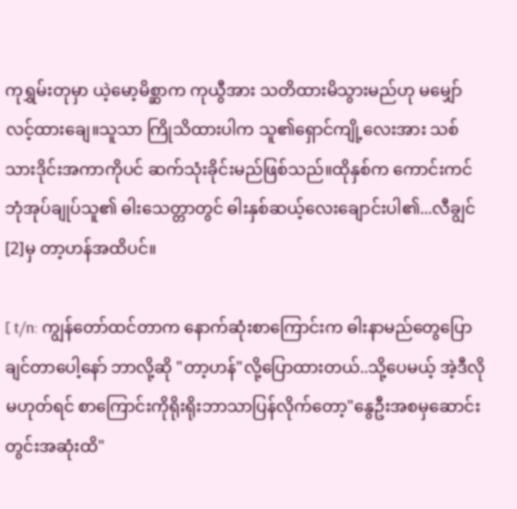ကုရွှမ်းတုမှာ ယဲ့မော့မိစ္ဆာက ကုယွီအား သတိထားမိသွားမည်ဟု မမျှော်လင့်ထားချေ။သူသာ ကြိုသိထားပါက သူ၏ရှောင်ကျို့လေးအား သစ်သားဒိုင်းအကာကိုပင် ဆက်သုံးခိုင်းမည်ဖြစ်သည်။ထိုနှစ်က ကောင်းကင်ဘုံအုပ်ချုပ်သူ၏ ဓါးသေတ္တာတွင် ဓါးနှစ်ဆယ့်လေးချောင်းပါ၏...လီချွင်[2]မှ တာ့ဟန်အထိပင်။

[ t/n: ကျွန်တော်ထင်တာက နောက်ဆုံးစာကြောင်းက ဓါးနာမည်တွေပြောချင်တာပေါ့နော် ဘာလို့ဆို "တာ့ဟန်"လို့ပြောထားတယ်..သို့ပေမယ့် အဲ့ဒီလိုမဟုတ်ရင် စာကြောင်းကိုရိုးရိုးဘာသာပြန်လိုက်တော့"နွေဦးအစမှဆောင်းတွင်းအဆုံးထိ"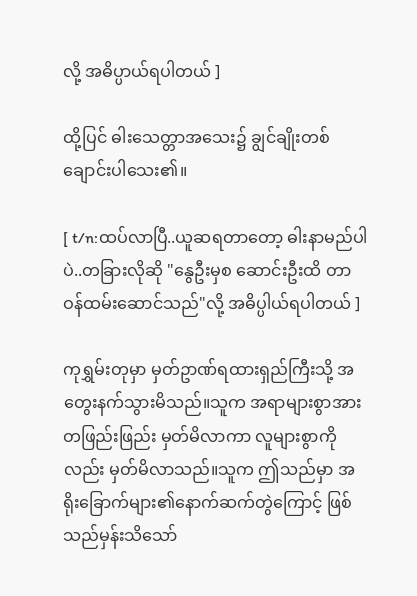လို့ အဓိပ္ပာယ်ရပါတယ် ]

ထို့ပြင် ဓါးသေတ္တာအသေး၌ ချွင်ချိုးတစ်ချောင်းပါသေး၏။

[ t/n:ထပ်လာပြီ..ယူဆရတာတော့ ဓါးနာမည်ပါပဲ..တခြားလိုဆို "နွေဦးမှစ ဆောင်းဦးထိ တာဝန်ထမ်းဆောင်သည်"လို့ အဓိပ္ပါယ်ရပါတယ် ]

ကုရွှမ်းတုမှာ မှတ်ဥာဏ်ရထားရှည်ကြီးသို့ အတွေးနက်သွားမိသည်။သူက အရာများစွာအား တဖြည်းဖြည်း မှတ်မိလာကာ လူများစွာကိုလည်း မှတ်မိလာသည်။သူက ဤသည်မှာ အရိုးခြောက်များ၏နောက်ဆက်တွဲကြောင့် ဖြစ်သည်မှန်းသိသော်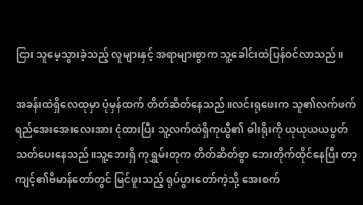ငြား သူမေ့သွားခဲ့သည့် လူများနှင့် အရာများစွာက သူ့ခေါင်းထဲပြန်ဝင်လာသည်။

အခန်းထဲရှိလေထုမှာ ပုံမှန်ထက် တိတ်ဆိတ်နေသည်။လင်းရုဖေးက သူ၏လက်ဖက်ရည်အေးအေးလေးအား ငုံထားပြီး သူ့လက်ထဲရှိကုယွီ၏ ဓါးရိုးကို ယုယုယယပွတ်သတ်ပေးနေသည်။သူ့ဘေးရှိ ကုရွှမ်းတုက တိတ်ဆိတ်စွာ ဘေးတိုက်ထိုင်နေပြီး တာ့ကျင့်၏ဗိမာန်တော်တွင် မြင်ဖူးသည့် ရုပ်ပွားတော်ကဲ့သို့ အေးစက်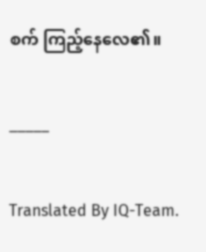စက် ကြည့်နေလေ၏။


_____


Translated By IQ-Team.